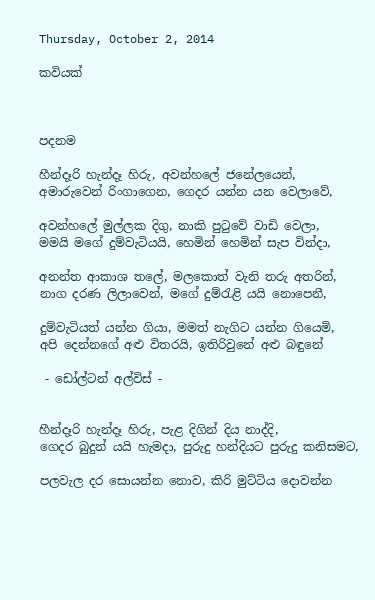Thursday, October 2, 2014

කවියක්



පදනම

හීන්දෑරි හැන්දෑ හිරු, අවන්හලේ ජනේලයෙන්,
අමාරුවෙන් රිංගාගෙන, ගෙදර යන්න යන වෙලාවේ,

අවන්හලේ මුල්ලක දිගු, නාකි පුටුවේ වාඩි වෙලා,
මමයි මගේ දුම්වැටියයි, හෙමින් හෙමින් සැප වින්දා,

අනන්ත ආකාශ තලේ, මලකොත් වැනි තරු අතරින්,
නාග දරණ ලිලාවෙන්, මගේ දුම්රැළි යයි නොපෙනී,

දුම්වැටියත් යන්න ගිය‍ා, මමත් නැගිට යන්න ගියෙමි,
අපි දෙන්නගේ අළු විතරයි, ඉතිරිවුනේ අළු බඳුනේ

 - ඩෝල්ටන් අල්විස් -


හීන්දෑරි හැන්දෑ හිරු, පැළ දිගින් දිය නාද්දි,
ගෙදර බුදුන් යයි හැමදා, පුරුදු හන්දියට පුරුදු කනිසමට,

පලවැල දර සොයන්න නොව, කිරි මුට්ටිය දොවන්න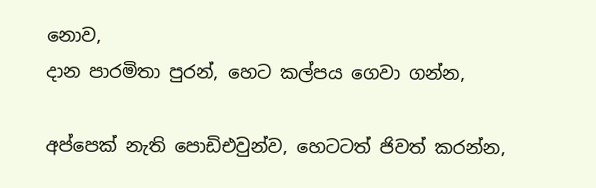නොව,
දාන පාරමිතා පුරන්, හෙට කල්පය ගෙවා ගන්න,

අප්පෙක් නැති පොඩිඑවුන්ව, හෙටටත් ජිවත් කරන්න,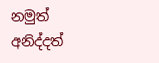නමුත් අනිද්දත්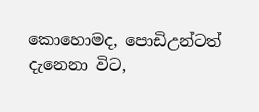කොහොමද, පොඩිඋන්ටත් දැනෙනා විට,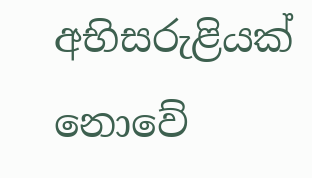අභිසරුළියක් නොවේ